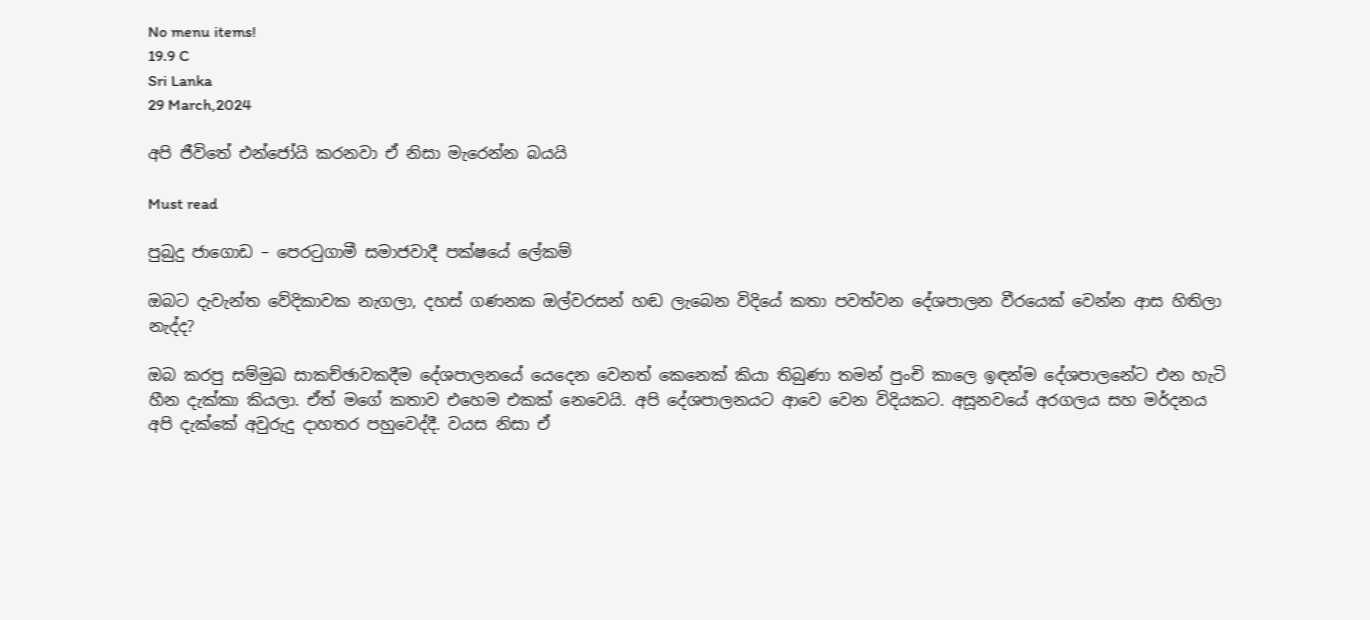No menu items!
19.9 C
Sri Lanka
29 March,2024

අපි ජීවිතේ එන්ජෝයි කරනවා ඒ නිසා මැරෙන්න බයයි

Must read

පුබුදු ජාගොඩ – පෙරටුගාමී සමාජවාදී පක්ෂයේ ලේකම්

ඔබට දැවැන්ත වේදිකාවක නැගලා, දහස් ගණනක ඔල්වරසන් හඬ ලැබෙන විදියේ කතා පවත්වන දේශපාලන වීරයෙක් වෙන්න ආස හිතිලා නැද්ද?

ඔබ කරපු සම්මුඛ සාකච්ඡාවකදීම දේශපාලනයේ යෙදෙන වෙනත් කෙනෙක් කියා තිබුණා තමන් පුංචි කාලෙ ඉඳන්ම දේශපාලනේට එන හැටි හීන දැක්කා කියලා. ඒත් මගේ කතාව එහෙම එකක් නෙවෙයි. අපි දේශපාලනයට ආවෙ වෙන විදියකට. අසූනවයේ අරගලය සහ මර්දනය අපි දැක්කේ අවුරුදු දාහතර පහුවෙද්දී. වයස නිසා ඒ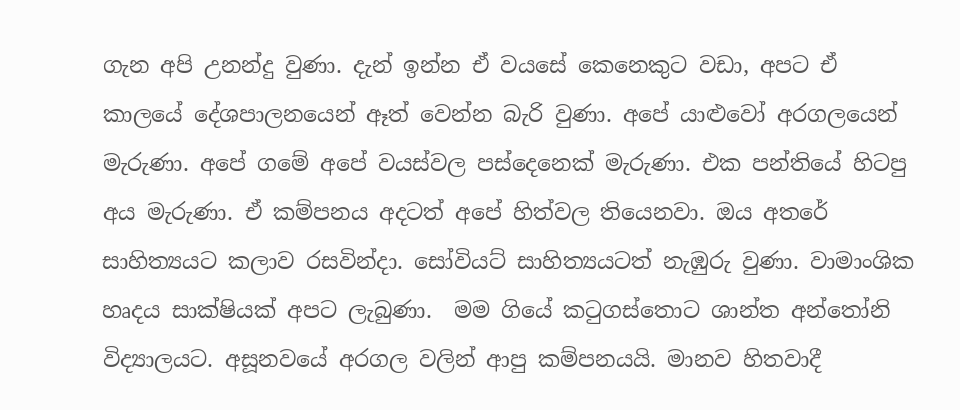ගැන අපි උනන්දු වුණා. දැන් ඉන්න ඒ වයසේ කෙනෙකුට වඩා, අපට ඒ කාලයේ දේශපාලනයෙන් ඈත් වෙන්න බැරි වුණා. අපේ යාළුවෝ අරගලයෙන් මැරුණා. අපේ ගමේ අපේ වයස්වල පස්දෙනෙක් මැරුණා. එක පන්තියේ හිටපු අය මැරුණා. ඒ කම්පනය අදටත් අපේ හිත්වල තියෙනවා. ඔය අතරේ සාහිත්‍යයට කලාව රසවින්දා. සෝවියට් සාහිත්‍යයටත් නැඹුරු වුණා. වාමාංශික හෘදය සාක්ෂියක් අපට ලැබුණා.  මම ගියේ කටුගස්තොට ශාන්ත අන්තෝනි විද්‍යාලයට. අසූනවයේ අරගල වලින් ආපු කම්පනයයි. මානව හිතවාදී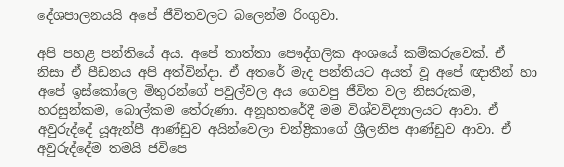දේශපාලනයයි අපේ ජීවිතවලට බලෙන්ම රිංගුවා.

අපි පහළ පන්තියේ අය. අපේ තාත්තා පෞද්ගලික අංශයේ කම්කරුවෙක්. ඒ නිසා ඒ පීඩනය අපි අත්වින්දා. ඒ අතරේ මැද පන්තියට අයත් වූ අපේ ඥාතීන් හා අපේ ඉස්කෝලෙ මිතුරන්ගේ පවුල්වල අය ගෙවපු ජීවිත වල නිසරුකම, හරසුන්කම, බොල්කම තේරුණා. අනූහතරේදී මම විශ්වවිද්‍යාලයට ආවා. ඒ අවුරුද්දේ යූඇන්පී ආණ්ඩුව අයින්වෙලා චන්ද්‍රිකාගේ ශ්‍රීලනිප ආණ්ඩුව ආවා. ඒ අවුරුද්දේම තමයි ජවිපෙ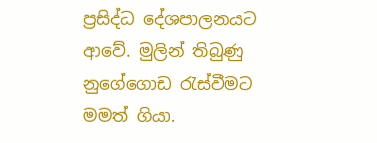ප්‍රසිද්ධ දේශපාලනයට ආවේ. මුලින් තිබුණු නුගේගොඩ රැස්වීමට මමත් ගියා.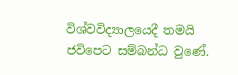විශ්වවිද්‍යාලයෙදී තමයි ජවිපෙට සම්බන්ධ වුණේ.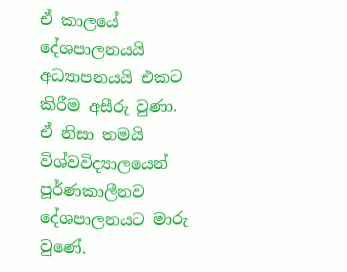ඒ කාලයේ දේශපාලනයයි අධ්‍යාපනයයි එකට කිරීම අසීරු වුණා. ඒ නිසා තමයි විශ්වවිද්‍යාලයෙන් පූර්ණකාලීනව දේශපාලනයට මාරු වුණේ.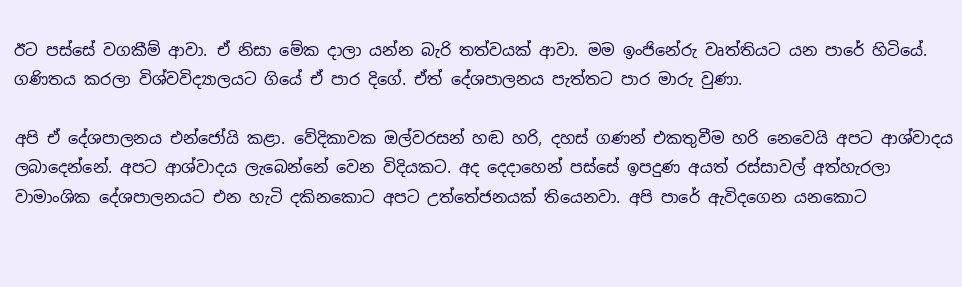ඊට පස්සේ වගකීම් ආවා. ඒ නිසා මේක දාලා යන්න බැරි තත්වයක් ආවා. මම ඉංජිනේරු වෘත්තියට යන පාරේ හිටියේ. ගණිතය කරලා විශ්වවිද්‍යාලයට ගියේ ඒ පාර දිගේ. ඒත් දේශපාලනය පැත්තට පාර මාරු වුණා.

අපි ඒ දේශපාලනය එන්ජෝයි කළා. වේදිකාවක ඔල්වරසන් හඬ හරි, දහස් ගණන් එකතුවීම හරි නෙවෙයි අපට ආශ්වාදය ලබාදෙන්නේ. අපට ආශ්වාදය ලැබෙන්නේ වෙන විදියකට. අද දෙදාහෙන් පස්සේ ඉපදුණ අයත් රස්සාවල් අත්හැරලා වාමාංශික දේශපාලනයට එන හැටි දකිනකොට අපට උත්තේජනයක් තියෙනවා. අපි පාරේ ඇවිදගෙන යනකොට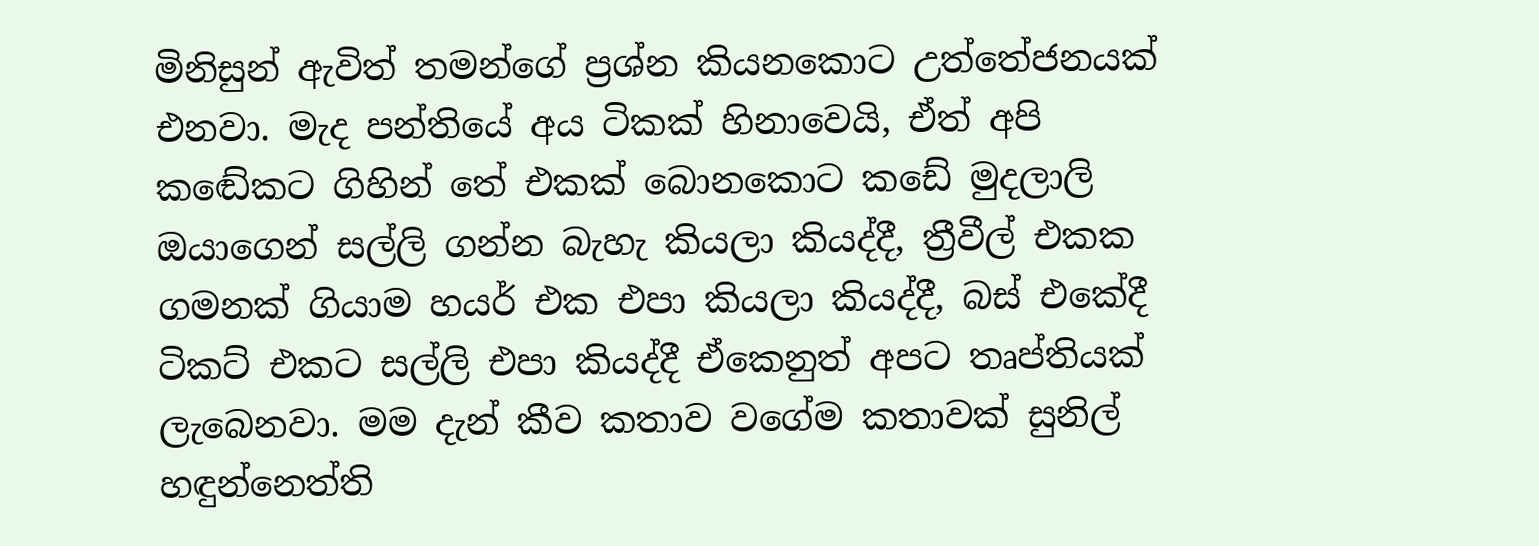මිනිසුන් ඇවිත් තමන්ගේ ප්‍රශ්න කියනකොට උත්තේජනයක් එනවා. මැද පන්තියේ අය ටිකක් හිනාවෙයි, ඒත් අපි කඬේකට ගිහින් තේ එකක් බොනකොට කඩේ මුදලාලි ඔයාගෙන් සල්ලි ගන්න බැහැ කියලා කියද්දී, ත්‍රීවීල් එකක ගමනක් ගියාම හයර් එක එපා කියලා කියද්දී, බස් එකේදී ටිකට් එකට සල්ලි එපා කියද්දී ඒකෙනුත් අපට තෘප්තියක් ලැබෙනවා. මම දැන් කීව කතාව වගේම කතාවක් සුනිල් හඳුන්නෙත්ති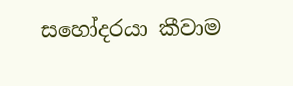සහෝදරයා කීවාම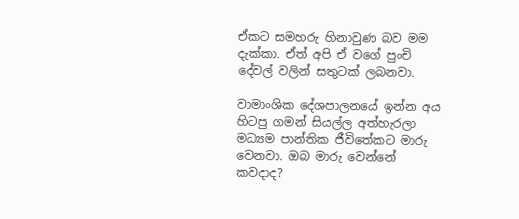ඒකට සමහරු හිනාවුණ බව මම දැක්කා. ඒත් අපි ඒ වගේ පුංචි දේවල් වලින් සතුටක් ලබනවා.

වාමාංශික දේශපාලනයේ ඉන්න අය හිටපු ගමන් සියල්ල අත්හැරලා මධ්‍යම පාන්තික ජීවිතේකට මාරු වෙනවා. ඔබ මාරු වෙන්නේ කවදාද?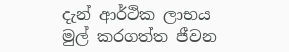දැන් ආර්ථික ලාභය මුල් කරගත්ත ජීවන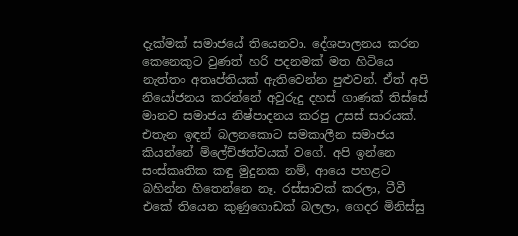දැක්මක් සමාජයේ තියෙනවා. දේශපාලනය කරන කෙනෙකුට වුණත් හරි පදනමක් මත හිටියෙ නැත්තං අතෘප්තියක් ඇතිවෙන්න පුළුවන්. ඒත් අපි නියෝජනය කරන්නේ අවුරුදු දහස් ගාණක් තිස්සේ මානව සමාජය නිෂ්පාදනය කරපු උසස් සාරයක්. එතැන ඉඳන් බලනකොට සමකාලීන සමාජය කියන්නේ ම්ලේච්ඡත්වයක් වගේ. අපි ඉන්නෙ සංස්කෘතික කඳු මුදුනක නම්, ආයෙ පහළට බහින්න හිතෙන්නෙ නෑ. රස්සාවක් කරලා, ටීවී එකේ තියෙන කුණුගොඩක් බලලා, ගෙදර මිනිස්සු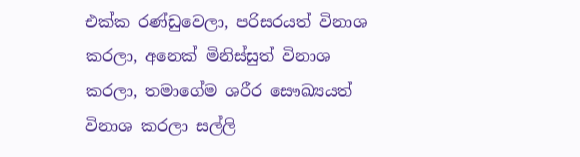එක්ක රණ්ඩුවෙලා, පරිසරයත් විනාශ කරලා, අනෙක් මිනිස්සුත් විනාශ කරලා, තමාගේම ශරීර සෞඛ්‍යයත් විනාශ කරලා සල්ලි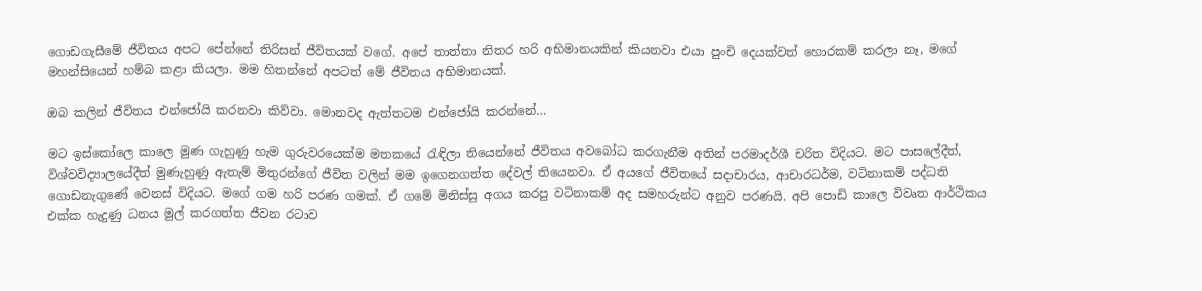ගොඩගැසීමේ ජීවිතය අපට පේන්නේ තිරිසන් ජීවිතයක් වගේ. අපේ තාත්තා නිතර හරි අභිමානයකින් කියනවා එයා පුංචි දෙයක්වත් හොරකම් කරලා නෑ, මගේ මහන්සියෙන් හම්බ කළා කියලා. මම හිතන්නේ අපටත් මේ ජීවිතය අභිමානයක්.

ඔබ කලින් ජීවිතය එන්ජෝයි කරනවා කිව්වා. මොනවද ඇත්තටම එන්ජෝයි කරන්නේ…

මට ඉස්කෝලෙ කාලෙ මුණ ගැහුණු හැම ගුරුවරයෙක්ම මතකයේ රැඳිලා තියෙන්නේ ජීවිතය අවබෝධ කරගැනීම අතින් පරමාදර්ශී චරිත විදියට. මට පාසලේදීත්, විශ්වවිද්‍යාලයේදීත් මුණැහුණු ඇතැම් මිතුරන්ගේ ජීවිත වලින් මම ඉගෙනගත්ත දේවල් තියෙනවා. ඒ අයගේ ජීවිතයේ සදාචාරය, ආචාරධර්ම, වටිනාකම් පද්ධති ගොඩනැගුණේ වෙනස් විදියට. මගේ ගම හරි පරණ ගමක්. ඒ ගමේ මිනිස්සු අගය කරපු වටිනාකම් අද සමහරුන්ට අනුව පරණයි. අපි පොඩි කාලෙ විවෘත ආර්ථිකය එක්ක හැදුණු ධනය මුල් කරගත්ත ජීවන රටාව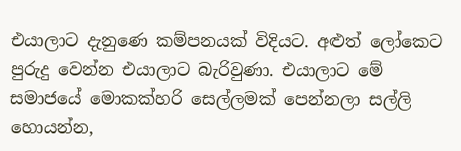එයාලාට දැනුණෙ කම්පනයක් විදියට. අළුත් ලෝකෙට පුරුදු වෙන්න එයාලාට බැරිවුණා. එයාලාට මේ සමාජයේ මොකක්හරි සෙල්ලමක් පෙන්නලා සල්ලි හොයන්න,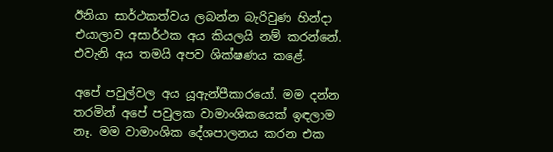ඊනියා සාර්ථකත්වය ලබන්න බැරිවුණ හින්දා එයාලාව අසාර්ථක අය කියලයි නම් කරන්නේ. එවැනි අය තමයි අපව ශික්ෂණය කළේ.

අපේ පවුල්වල අය යූඇන්පීකාරයෝ. මම දන්න තරමින් අපේ පවුලක වාමාංශිකයෙක් ඉඳලාම නෑ. මම වාමාංශික දේශපාලනය කරන එක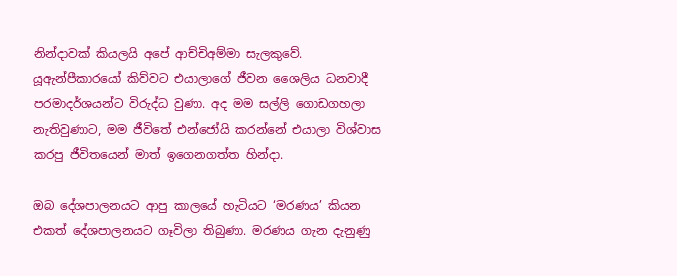නින්දාවක් කියලයි අපේ ආච්චිඅම්මා සැලකුවේ. යූඇන්පීකාරයෝ කිව්වට එයාලාගේ ජීවන ශෛලිය ධනවාදී පරමාදර්ශයන්ට විරුද්ධ වුණා. අද මම සල්ලි ගොඩගහලා නැතිවුණාට, මම ජීවිතේ එන්ජෝයි කරන්නේ එයාලා විශ්වාස කරපු ජීවිතයෙන් මාත් ඉගෙනගත්ත හින්දා.

ඔබ දේශපාලනයට ආපු කාලයේ හැටියට ‘මරණය’ කියන එකත් දේශපාලනයට ගෑවිලා තිබුණා. මරණය ගැන දැනුණු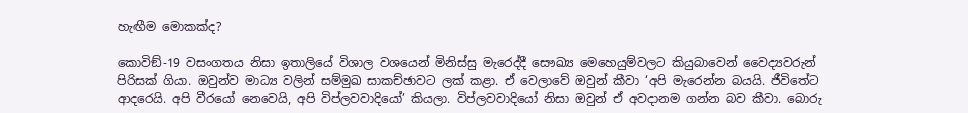හැඟීම මොකක්ද?

කොවිඞ්-19 වසංගතය නිසා ඉතාලියේ විශාල වශයෙන් මිනිස්සු මැරෙද්දී සෞඛ්‍ය මෙහෙයුම්වලට කියුබාවෙන් වෛද්‍යවරුන් පිරිසක් ගියා. ඔවුන්ව මාධ්‍ය වලින් සම්මුඛ සාකච්ඡාවට ලක් කළා. ඒ වෙලාවේ ඔවුන් කීවා ‘අපි මැරෙන්න බයයි. ජීවිතේට ආදරෙයි. අපි වීරයෝ නෙවෙයි, අපි විප්ලවවාදියෝ’ කියලා. විප්ලවවාදියෝ නිසා ඔවුන් ඒ අවදානම ගන්න බව කීවා. බොරු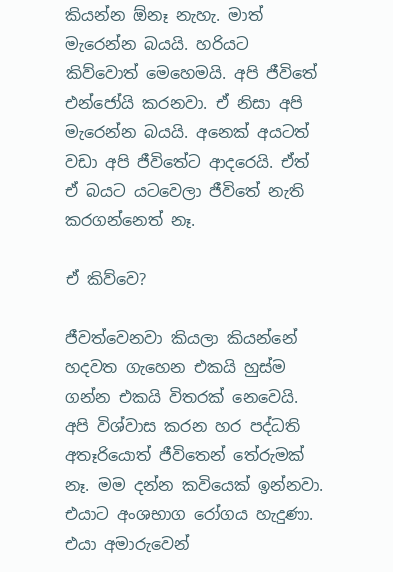කියන්න ඕනෑ නැහැ. මාත් මැරෙන්න බයයි. හරියට කිව්වොත් මෙහෙමයි. අපි ජීවිතේ එන්ජෝයි කරනවා. ඒ නිසා අපි මැරෙන්න බයයි. අනෙක් අයටත් වඩා අපි ජීවිතේට ආදරෙයි. ඒත් ඒ බයට යටවෙලා ජීවිතේ නැති කරගන්නෙත් නෑ.

ඒ කිව්වෙ?

ජීවත්වෙනවා කියලා කියන්නේ හදවත ගැහෙන එකයි හුස්ම ගන්න එකයි විතරක් නෙවෙයි. අපි විශ්වාස කරන හර පද්ධති අතෑරියොත් ජීවිතෙන් තේරුමක් නෑ. මම දන්න කවියෙක් ඉන්නවා. එයාට අංශභාග රෝගය හැදුණා. එයා අමාරුවෙන්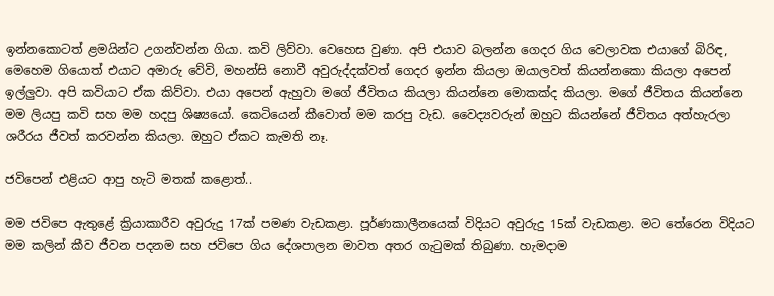ඉන්නකොටත් ළමයින්ට උගන්වන්න ගියා. කවි ලිව්වා. වෙහෙස වුණා. අපි එයාව බලන්න ගෙදර ගිය වෙලාවක එයාගේ බිරිඳ, මෙහෙම ගියොත් එයාට අමාරු වේවි, මහන්සි නොවී අවුරුද්දක්වත් ගෙදර ඉන්න කියලා ඔයාලවත් කියන්නකො කියලා අපෙන් ඉල්ලුවා. අපි කවියාට ඒක කිව්වා. එයා අපෙන් ඇහුවා මගේ ජීවිතය කියලා කියන්නෙ මොකක්ද කියලා. මගේ ජීවිතය කියන්නෙ මම ලියපු කවි සහ මම හදපු ශිෂ්‍යයෝ. කෙටියෙන් කීවොත් මම කරපු වැඩ. වෛද්‍යවරුන් ඔහුට කියන්නේ ජීවිතය අත්හැරලා ශරීරය ජීවත් කරවන්න කියලා. ඔහුට ඒකට කැමති නෑ.

ජවිපෙන් එළියට ආපු හැටි මතක් කළොත්..

මම ජවිපෙ ඇතුළේ ක්‍රියාකාරීව අවුරුදු 17ක් පමණ වැඩකළා. පූර්ණකාලීනයෙක් විදියට අවුරුදු 15ක් වැඩකළා. මට තේරෙන විදියට මම කලින් කීව ජීවන පදනම සහ ජවිපෙ ගිය දේශපාලන මාවත අතර ගැටුමක් තිබුණා. හැමදාම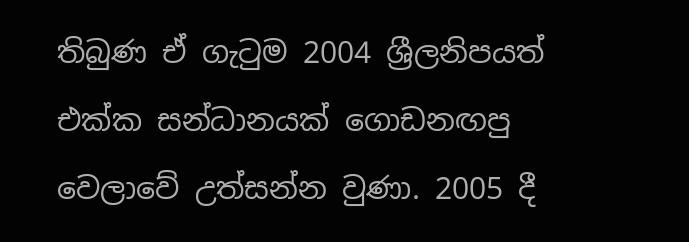තිබුණ ඒ ගැටුම 2004 ශ්‍රීලනිපයත් එක්ක සන්ධානයක් ගොඩනඟපු වෙලාවේ උත්සන්න වුණා. 2005 දී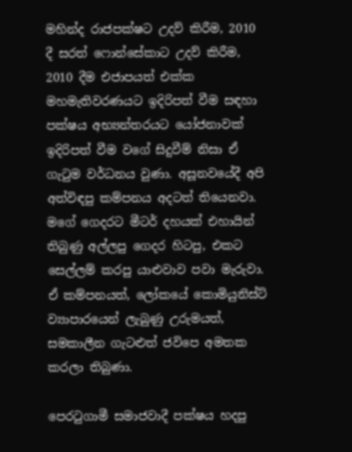මහින්ද රාජපක්ෂට උදව් කිරීම, 2010 දී සරත් ෆොන්සේකාට උදව් කිරීම, 2010 දීම එජාපයත් එක්ක මහමැතිවරණයට ඉදිරිපත් වීම සඳහා පක්ෂය අභ්‍යන්තරයට යෝජනාවක් ඉදිරිපත් වීම වගේ සිදුවීම් නිසා ඒ ගැටුම වර්ධනය වුණා. අසූනවයේදී අපි අත්විඳපු කම්පනය අදටත් තියෙනවා. මගේ ගෙදරට මීටර් දහයක් එහායින් තිබුණු අල්ලපු ගෙදර හිටපු, එකට සෙල්ලම් කරපු යාළුවාව පවා මැරුවා. ඒ කම්පනයත්, ලෝකයේ කොමියුනිස්ට් ව්‍යාපාරයෙන් ලැබුණු උරුමයත්, සමකාලීන ගැටළුත් ජවිපෙ අමතක කරලා තිබුණා.

පෙරටුගාමී සමාජවාදී පක්ෂය හදපු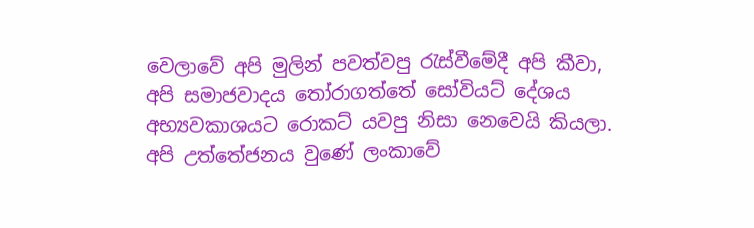වෙලාවේ අපි මුලින් පවත්වපු රැස්වීමේදී අපි කීවා, අපි සමාජවාදය තෝරාගත්තේ සෝවියට් දේශය අභ්‍යවකාශයට රොකට් යවපු නිසා නෙවෙයි කියලා. අපි උත්තේජනය වුණේ ලංකාවේ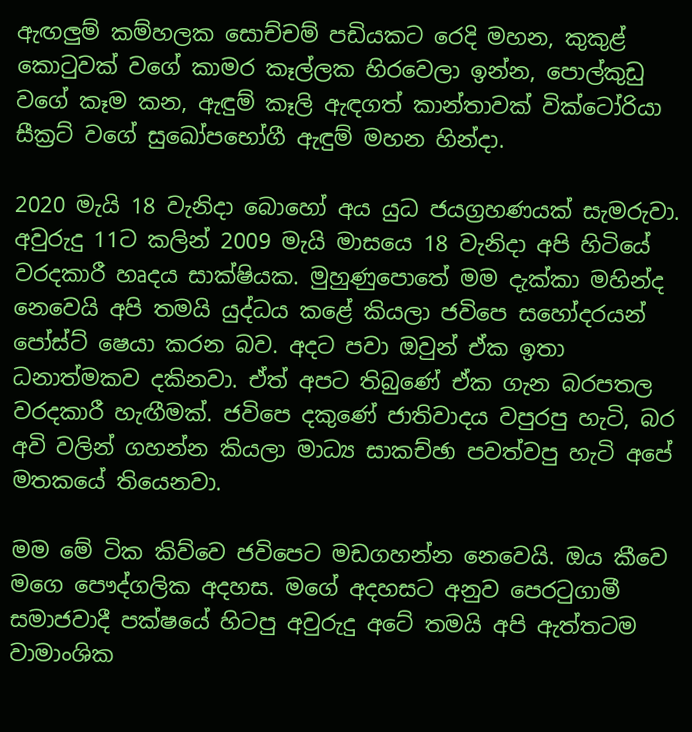ඇඟලුම් කම්හලක සොච්චම් පඩියකට රෙදි මහන, කුකුළ් කොටුවක් වගේ කාමර කෑල්ලක හිරවෙලා ඉන්න, පොල්කුඩු වගේ කෑම කන, ඇඳුම් කෑලි ඇඳගත් කාන්තාවක් වික්ටෝරියා සීක්‍රට් වගේ සුඛෝපභෝගී ඇඳුම් මහන හින්දා.

2020 මැයි 18 වැනිදා බොහෝ අය යුධ ජයග්‍රහණයක් සැමරුවා. අවුරුදු 11ට කලින් 2009 මැයි මාසයෙ 18 වැනිදා අපි හිටියේ වරදකාරී හෘදය සාක්ෂියක. මුහුණුපොතේ මම දැක්කා මහින්ද නෙවෙයි අපි තමයි යුද්ධය කළේ කියලා ජවිපෙ සහෝදරයන් පෝස්ට් ෂෙයා කරන බව. අදට පවා ඔවුන් ඒක ඉතා ධනාත්මකව දකිනවා. ඒත් අපට තිබුණේ ඒක ගැන බරපතල වරදකාරී හැඟීමක්. ජවිපෙ දකුණේ ජාතිවාදය වපුරපු හැටි, බර අවි වලින් ගහන්න කියලා මාධ්‍ය සාකච්ඡා පවත්වපු හැටි අපේ මතකයේ තියෙනවා.

මම මේ ටික කිව්වෙ ජවිපෙට මඩගහන්න නෙවෙයි. ඔය කීවෙ මගෙ පෞද්ගලික අදහස. මගේ අදහසට අනුව පෙරටුගාමී සමාජවාදී පක්ෂයේ හිටපු අවුරුදු අටේ තමයි අපි ඇත්තටම වාමාංශික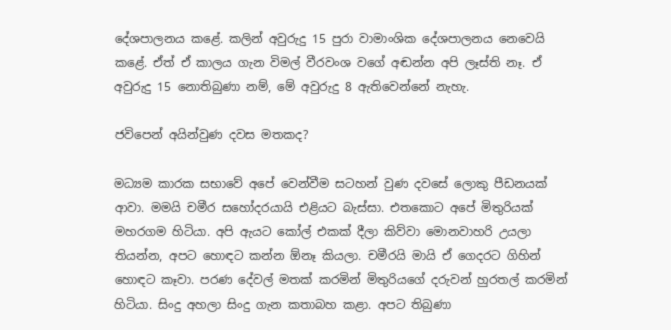දේශපාලනය කළේ. කලින් අවුරුදු 15 පුරා වාමාංශික දේශපාලනය නෙවෙයි කළේ. ඒත් ඒ කාලය ගැන විමල් වීරවංශ වගේ අඬන්න අපි ලෑස්ති නෑ. ඒ අවුරුදු 15 නොතිබුණා නම්, මේ අවුරුදු 8 ඇතිවෙන්නේ නැහැ.

ජවිපෙන් අයින්වුණ දවස මතකද?

මධ්‍යම කාරක සභාවේ අපේ වෙන්වීම සටහන් වුණ දවසේ ලොකු පීඩනයක් ආවා. මමයි චමීර සහෝදරයායි එළියට බැස්සා. එතකොට අපේ මිතුරියක් මහරගම හිටියා. අපි ඇයට කෝල් එකක් දීලා කිව්වා මොනවාහරි උයලා තියන්න, අපට හොඳට කන්න ඕනෑ කියලා. චමීරයි මායි ඒ ගෙදරට ගිහින් හොඳට කෑවා. පරණ දේවල් මතක් කරමින් මිතුරියගේ දරුවන් හුරතල් කරමින් හිටියා. සිංදු අහලා සිංදු ගැන කතාබහ කළා. අපට තිබුණා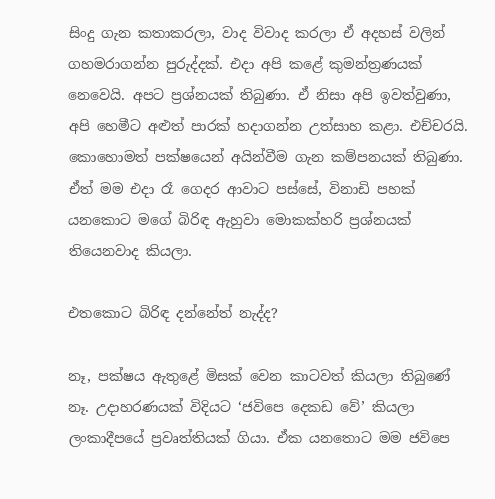සිංදු ගැන කතාකරලා, වාද විවාද කරලා ඒ අදහස් වලින් ගහමරාගන්න පුරුද්දක්. එදා අපි කළේ කුමන්ත්‍රණයක් නෙවෙයි. අපට ප්‍රශ්නයක් තිබුණා. ඒ නිසා අපි ඉවත්වුණා, අපි හෙමීට අළුත් පාරක් හදාගන්න උත්සාහ කළා. එච්චරයි. කොහොමත් පක්ෂයෙන් අයින්වීම ගැන කම්පනයක් තිබුණා. ඒත් මම එදා රෑ ගෙදර ආවාට පස්සේ, විනාඩි පහක් යනකොට මගේ බිරිඳ ඇහුවා මොකක්හරි ප්‍රශ්නයක් තියෙනවාද කියලා.

එතකොට බිරිඳ දන්නේත් නැද්ද?

නෑ, පක්ෂය ඇතුළේ මිසක් වෙන කාටවත් කියලා තිබුණේ නෑ. උදාහරණයක් විදියට ‘ජවිපෙ දෙකඩ වේ’ කියලා ලංකාදීපයේ ප්‍රවෘත්තියක් ගියා. ඒක යනතොට මම ජවිපෙ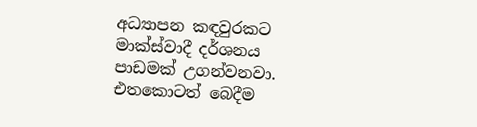අධ්‍යාපන කඳවුරකට මාක්ස්වාදී දර්ශනය පාඩමක් උගන්වනවා. එතකොටත් බෙදීම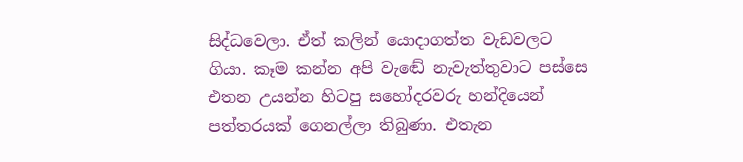සිද්ධවෙලා. ඒත් කලින් යොදාගත්ත වැඩවලට ගියා. කෑම කන්න අපි වැඬේ නැවැත්තුවාට පස්සෙ එතන උයන්න හිටපු සහෝදරවරු හන්දියෙන් පත්තරයක් ගෙනල්ලා තිබුණා. එතැන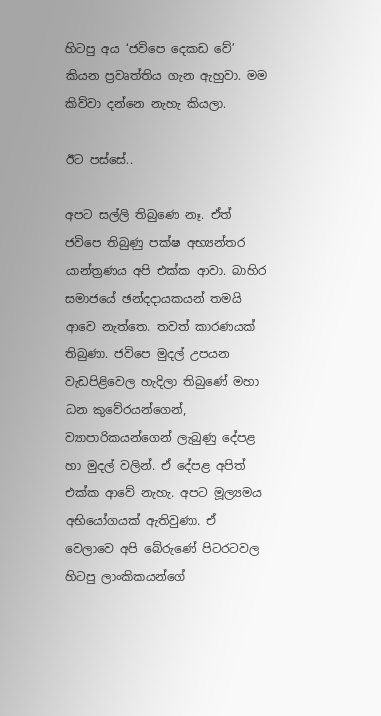හිටපු අය ‘ජවිපෙ දෙකඩ වේ’ කියන ප්‍රවෘත්තිය ගැන ඇහුවා. මම කිව්වා දන්නෙ නැහැ කියලා.

ඊට පස්සේ..

අපට සල්ලි තිබුණෙ නෑ. ඒත් ජවිපෙ තිබුණු පක්ෂ අභ්‍යන්තර යාන්ත්‍රණය අපි එක්ක ආවා. බාහිර සමාජයේ ඡන්දදායකයන් තමයි ආවෙ නැත්තෙ. තවත් කාරණයක් තිබුණා. ජවිපෙ මුදල් උපයන වැඩපිළිවෙල හැදිලා තිබුණේ මහා ධන කුවේරයන්ගෙන්, ව්‍යාපාරිකයන්ගෙන් ලැබුණු දේපළ හා මුදල් වලින්. ඒ දේපළ අපිත් එක්ක ආවේ නැහැ. අපට මූල්‍යමය අභියෝගයක් ඇතිවුණා. ඒ වෙලාවෙ අපි බේරුණේ පිටරටවල හිටපු ලාංකිකයන්ගේ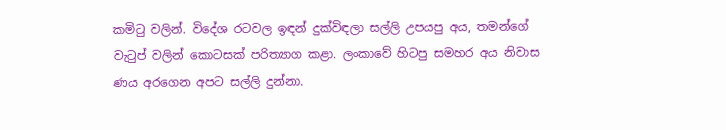කමිටු වලින්. විදේශ රටවල ඉඳන් දුක්විඳලා සල්ලි උපයපු අය, තමන්ගේ වැටුප් වලින් කොටසක් පරිත්‍යාග කළා. ලංකාවේ හිටපු සමහර අය නිවාස ණය අරගෙන අපට සල්ලි දුන්නා.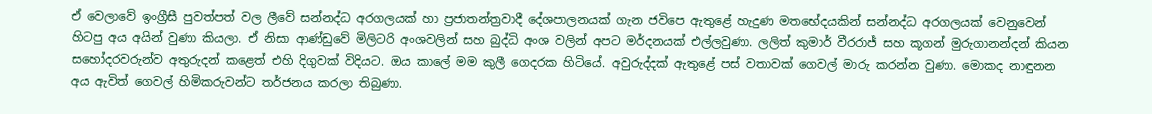ඒ වෙලාවේ ඉංග්‍රීසී පුවත්පත් වල ලීවේ සන්නද්ධ අරගලයක් හා ප්‍රජාතන්ත්‍රවාදී දේශපාලනයක් ගැන ජවිපෙ ඇතුළේ හැදුණ මතභේදයකින් සන්නද්ධ අරගලයක් වෙනුවෙන් හිටපු අය අයින් වුණා කියලා. ඒ නිසා ආණ්ඩුවේ මිලිටරි අංශවලින් සහ බුද්ධි අංශ වලින් අපට මර්දනයක් එල්ලවුණා. ලලිත් කුමාර් වීරරාජ් සහ කූගන් මුරුගානන්දන් කියන සහෝදරවරුන්ව අතුරුදන් කළෙත් එහි දිගුවක් විදියට. ඔය කාලේ මම කුලී ගෙදරක හිටියේ. අවුරුද්දක් ඇතුළේ පස් වතාවක් ගෙවල් මාරු කරන්න වුණා. මොකද නාඳුනන අය ඇවිත් ගෙවල් හිමිකරුවන්ට තර්ජනය කරලා තිබුණා.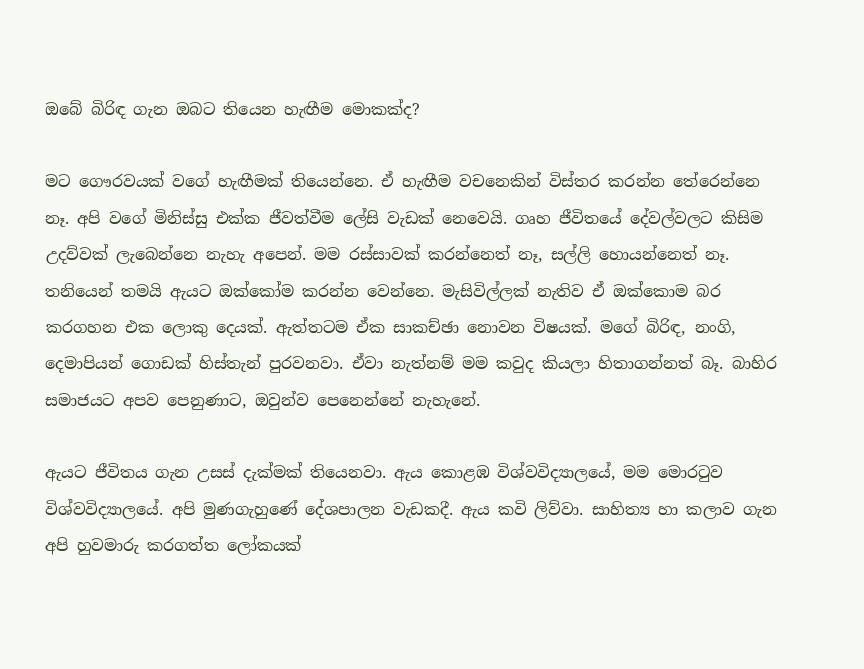ඔබේ බිරිඳ ගැන ඔබට තියෙන හැඟීම මොකක්ද?

මට ගෞරවයක් වගේ හැඟීමක් තියෙන්නෙ. ඒ හැඟීම වචනෙකින් විස්තර කරන්න තේරෙන්නෙ නෑ. අපි වගේ මිනිස්සු එක්ක ජීවත්වීම ලේසි වැඩක් නෙවෙයි. ගෘහ ජීවිතයේ දේවල්වලට කිසිම උදව්වක් ලැබෙන්නෙ නැහැ අපෙන්. මම රස්සාවක් කරන්නෙත් නෑ, සල්ලි හොයන්නෙත් නෑ. තනියෙන් තමයි ඇයට ඔක්කෝම කරන්න වෙන්නෙ. මැසිවිල්ලක් නැතිව ඒ ඔක්කොම බර කරගහන එක ලොකු දෙයක්. ඇත්තටම ඒක සාකච්ඡා නොවන විෂයක්. මගේ බිරිඳ, නංගි, දෙමාපියන් ගොඩක් හිස්තැන් පුරවනවා. ඒවා නැත්නම් මම කවුද කියලා හිතාගන්නත් බෑ. බාහිර සමාජයට අපව පෙනුණාට, ඔවුන්ව පෙනෙන්නේ නැහැනේ.

ඇයට ජීවිතය ගැන උසස් දැක්මක් තියෙනවා. ඇය කොළඹ විශ්වවිද්‍යාලයේ, මම මොරටුව විශ්වවිද්‍යාලයේ. අපි මුණගැහුණේ දේශපාලන වැඩකදී. ඇය කවි ලිව්වා. සාහිත්‍ය හා කලාව ගැන අපි හුවමාරු කරගත්ත ලෝකයක්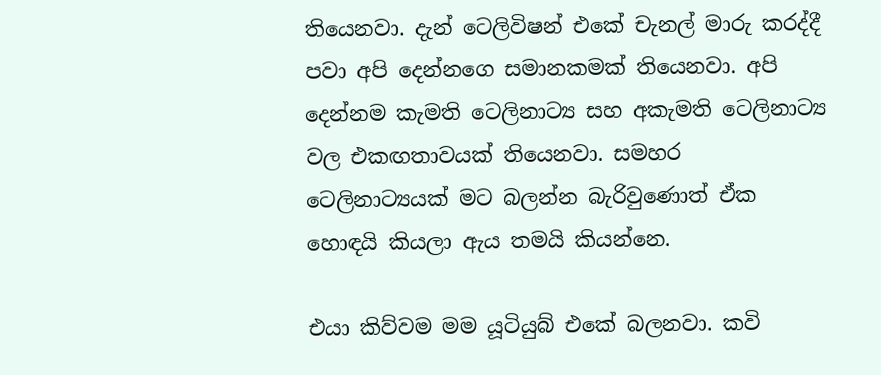තියෙනවා. දැන් ටෙලිවිෂන් එකේ චැනල් මාරු කරද්දී පවා අපි දෙන්නගෙ සමානකමක් තියෙනවා. අපි දෙන්නම කැමති ටෙලිනාට්‍ය සහ අකැමති ටෙලිනාට්‍ය වල එකඟතාවයක් තියෙනවා. සමහර ටෙලිනාට්‍යයක් මට බලන්න බැරිවුණොත් ඒක හොඳයි කියලා ඇය තමයි කියන්නෙ.

එයා කිව්වම මම යූටියුබ් එකේ බලනවා. කවි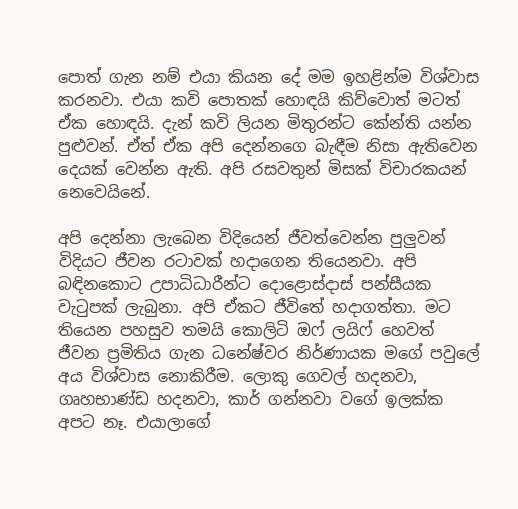පොත් ගැන නම් එයා කියන දේ මම ඉහළින්ම විශ්වාස කරනවා. එයා කවි පොතක් හොඳයි කිව්වොත් මටත් ඒක හොඳයි. දැන් කවි ලියන මිතුරන්ට කේන්ති යන්න පුළුවන්. ඒත් ඒක අපි දෙන්නගෙ බැඳීම නිසා ඇතිවෙන දෙයක් වෙන්න ඇති. අපි රසවතුන් මිසක් විචාරකයන් නෙවෙයිනේ.

අපි දෙන්නා ලැබෙන විදියෙන් ජීවත්වෙන්න පුලුවන් විදියට ජීවන රටාවක් හදාගෙන තියෙනවා. අපි බඳිනකොට උපාධිධාරීන්ට දොළොස්දාස් පන්සීයක වැටුපක් ලැබුනා. අපි ඒකට ජීවිතේ හදාගත්තා. මට තියෙන පහසුව තමයි කොලිටි ඔෆ් ලයිෆ් හෙවත් ජීවන ප්‍රමිතිය ගැන ධනේෂ්වර නිර්ණායක මගේ පවුලේ අය විශ්වාස නොකිරීම. ලොකු ගෙවල් හදනවා, ගෘහභාණ්ඩ හදනවා, කාර් ගන්නවා වගේ ඉලක්ක අපට නෑ. එයාලාගේ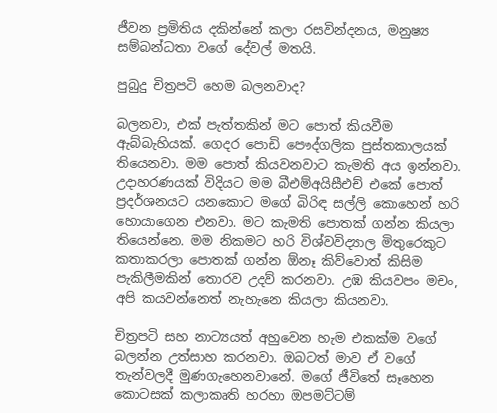ජීවන ප්‍රමිතිය දකින්නේ කලා රසවින්දනය, මනුෂ්‍ය සම්බන්ධතා වගේ දේවල් මතයි.

පුබුදු චිත්‍රපටි හෙම බලනවාද?

බලනවා, එක් පැත්තකින් මට පොත් කියවීම ඇබ්බැහියක්. ගෙදර පොඩි පෞද්ගලික පුස්තකාලයක් තියෙනවා. මම පොත් කියවනවාට කැමති අය ඉන්නවා. උදාහරණයක් විදියට මම බීඑම්අයිසීඑච් එකේ පොත් ප්‍රදර්ශනයට යනකොට මගේ බිරිඳ සල්ලි කොහෙන් හරි හොයාගෙන එනවා. මට කැමති පොතක් ගන්න කියලා තියෙන්නෙ. මම නිකමට හරි විශ්වවිද්‍යාල මිතුරෙකුට කතාකරලා පොතක් ගන්න ඕනෑ කිව්වොත් කිසිම පැකිලීමකින් තොරව උදව් කරනවා. උඹ කියවපං මචං, අපි කයවන්නෙත් නැහැනෙ කියලා කියනවා.

චිත්‍රපටි සහ නාට්‍යයත් අහුවෙන හැම එකක්ම වගේ බලන්න උත්සාහ කරනවා. ඔබටත් මාව ඒ වගේ තැන්වලදී මුණගැහෙනවානේ. මගේ ජීවිතේ සෑහෙන කොටසක් කලාකෘති හරහා ඔපමට්ටම්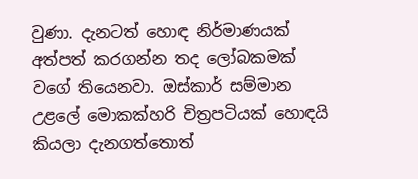වුණා. දැනටත් හොඳ නිර්මාණයක් අත්පත් කරගන්න තද ලෝබකමක් වගේ තියෙනවා. ඔස්කාර් සම්මාන උළලේ මොකක්හරි චිත්‍රපටියක් හොඳයි කියලා දැනගත්තොත්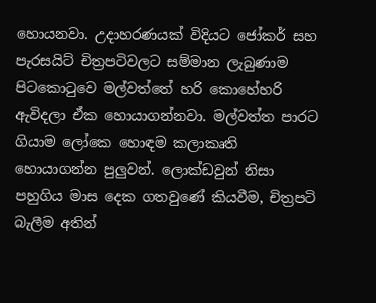හොයනවා. උදාහරණයක් විදියට ජෝකර් සහ පැරසයිට් චිත්‍රපටිවලට සම්මාන ලැබුණාම පිටකොටුවෙ මල්වත්තේ හරි කොහේහරි ඇවිදලා ඒක හොයාගන්නවා. මල්වත්ත පාරට ගියාම ලෝකෙ හොඳම කලාකෘති හොයාගන්න පුලුවන්. ලොක්ඩවුන් නිසා පහුගිය මාස දෙක ගතවුණේ කියවීම, චිත්‍රපටි බැලීම අතින්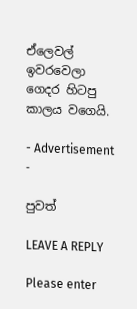ඒලෙවල් ඉවරවෙලා ගෙදර හිටපු කාලය වගෙයි.

- Advertisement -

පුවත්

LEAVE A REPLY

Please enter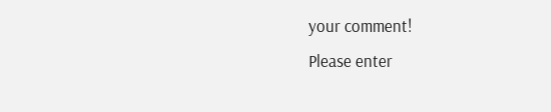your comment!
Please enter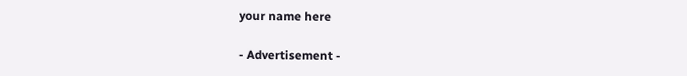your name here

- Advertisement -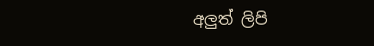අලුත් ලිපි